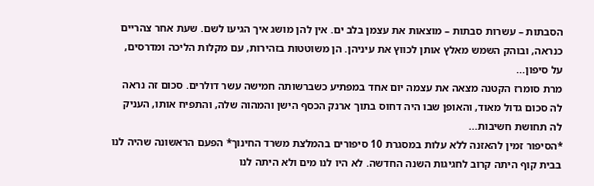הסבתות – עשרות סבתות – מוצאות את עצמן בלב ים. אין להן מושג איך הגיעו לשם. שעת אחר צהריים כנראה, ובוהק השמש מאלץ אותן לכווץ את עיניהן. הן משוטטות בזהירות, עם מקלות הליכה ומדרסים, על סיפון...
מרת סומרז הקטנה מצאה את עצמה יום אחד במפתיע כשברשותה חמישה עשר דולרים. סכום זה נראה לה סכום גדול מאוד, והאופן שבו היה דחוס בתוך ארנק הכסף הישן והמהוה שלה, והתפיח אותו, העניק לה תחושת חשיבות...
*הסיפור זמין להאזנה ללא עלות במסגרת 10 סיפורים בהמלצת משרד החינוך* הפעם הראשונה שהיה לנו בבית קוף היתה קרוב לחגיגות השנה החדשה. לא היו לנו מים ולא היתה לנו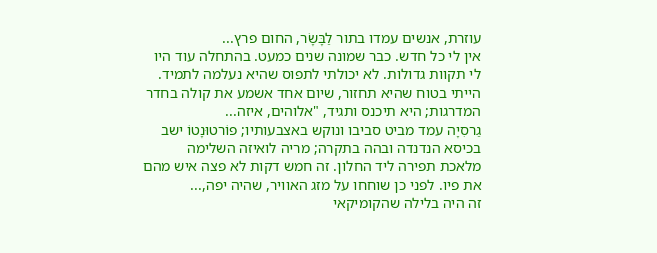עוזרת, אנשים עמדו בתור לַבָּשָֹר, החום פרץ...
אין לי כל חדש. כבר שמונה שנים כמעט. בהתחלה עוד היו לי תקוות גדולות. לא יכולתי לתפוס שהיא נעלמה לתמיד. הייתי בטוח שהיא תחזור, שיום אחד אשמע את קולה בחדר המדרגות; היא תיכנס ותגיד, "אלוהים, איזה...
גַרסִיָה עמד מביט סביבו ונוקש באצבעותיו; פוֹרטוּנָטוֹ ישב בכיסא הנדנדה ובהה בתקרה; מריה לואיזה השלימה מלאכת תפירה ליד החלון. זה חמש דקות לא פצה איש מהם את פיו. לפני כן שוחחו על מזג האוויר, שהיה יפה,...
זה היה בלילה שהקומיקאי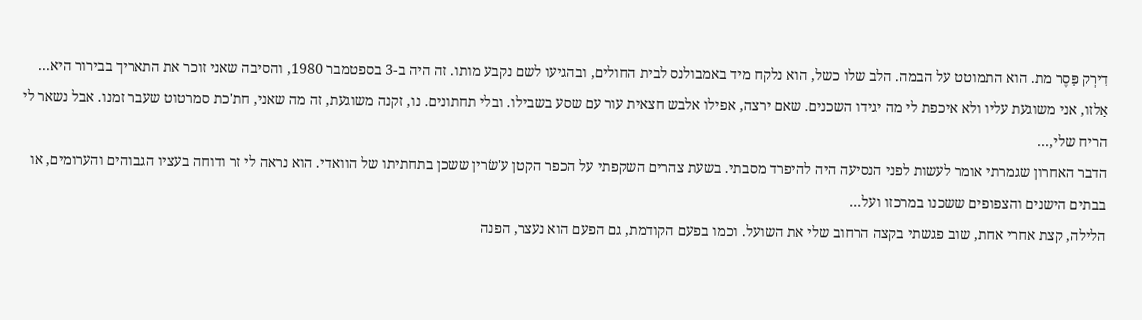דִירְק פַּסֶר מת. הוא התמוטט על הבמה. הלב שלו כשל, הוא נלקח מיד באמבולנס לבית החולים, ובהגיעו לשם נקבע מותו. זה היה ב-3 בספטמבר 1980, והסיבה שאני זוכר את התאריך בבירור היא...
אַלזו, אני משוגעת עליו ולא איכפת לי מה יגידו השכנים. שאם ירצה, אפילו אלבש חצאית עור עם שסע בשבילו. ובלי תחתונים. נו, זקנה משוגעת, זה מה שאני, חת'כת סמרטוט שעבר זמנו. אבל נשאר לי הריח שלי,...
הדבר האחרון שגמרתי אומר לעשות לפני הנסיעה היה להיפרד מסבתי. בשעת צהרים השקפתי על הכפר הקטן ע'שׂרין ששכן בתחתיתו של הוואדי. הוא נראה לי זר ודוחה בעציו הגבוהים והערומים, או בבתים הישנים והצפופים ששכנו במרכזו ועל...
הלילה, קצת אחרי אחת, שוב פגשתי בקצה הרחוב שלי את השועל. וכמו בפעם הקודמת, גם הפעם הוא נעצר, הפנה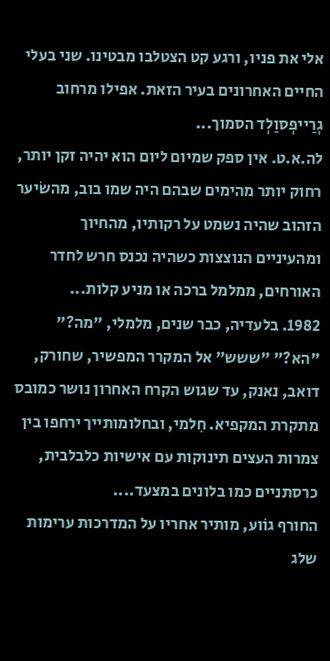אלי את פניו, ורגע קט הצטלבו מבטינו. שני בעלי החיים האחרונים בעיר הזאת. אפילו מרחוב גְרַייפְסוַלְד הסמוך...
לה.א.ט. אין ספק שמיום ליום הוא יהיה זקן יותר, רחוק יותר מהימים שבהם היה שמו בוב, מהשֹיער הזהוב שהיה נשמט על רקותיו, מהחיוך ומהעיניים הנוצצות כשהיה נכנס חרש לחדר האורחים, ממלמל ברכה או מניע קלות...
1982. בלעדיה, כבר שנים, מלמלי, "מה?" "הא?" "ששש" אל המקרר המפשיר, שחורק, דואב, נאנק, עד שגוש הקרח האחרון נושר כמובס מתקרת המקפיא. חִלמי, ובחלומותייך ירחפו בין צמרות העצים תינוקות עם אישיות כלבלבית, כרסתניים כמו בלונים במצעד....
החורף גוֹוע, מותיר אחריו על המדרכות ערימות שלג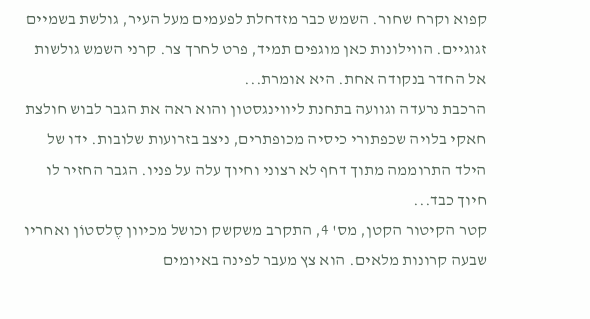קפוא וקרח שחור. השמש כבר מזדחלת לפעמים מעל העיר, גולשת בשמיים זגוגיים. הווילונות כאן מוגפים תמיד, פרט לחרך צר. קרני השמש גולשות אל החדר בנקודה אחת. היא אומרת...
הרכבת נרעדה וגוועה בתחנת ליווינגסטון והוא ראה את הגבר לבוש חולצת חאקי בלויה שכפתורי כיסיה מכופתרים, ניצב בזרועות שלובות. ידו של הילד התרוממה מתוך דחף לא רצוני וחיוך עלה על פניו. הגבר החזיר לו חיוך כבד...
קטר הקיטור הקטן, מס' 4, התקרב משקשק וכושל מכיוון סֶלסטוֹן ואחריו שבעה קרונות מלאים. הוא צץ מעבר לפינה באיומים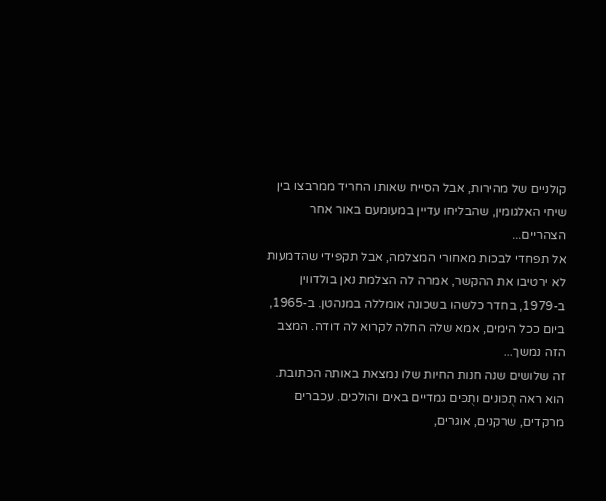קולניים של מהירות, אבל הסייח שאותו החריד ממרבצו בין שיחי האלגומין, שהבליחו עדיין במעומעם באור אחר הצהריים...
אל תפחדי לבכות מאחורי המצלמה, אבל תקפידי שהדמעות לא ירטיבו את ההקשר, אמרה לה הצלמת נאן בולדווין ב-1979, בחדר כלשהו בשכונה אומללה במנהטן. ב-1965, ביום ככל הימים, אמא שלה החלה לקרוא לה דודה. המצב הזה נמשך...
זה שלושים שנה חנות החיות שלו נמצאת באותה הכתובת. הוא ראה תֻכּונים ותֻכּים גמדיים באים והולכים. עכברים מרקדים, שרקנים, אוגרים,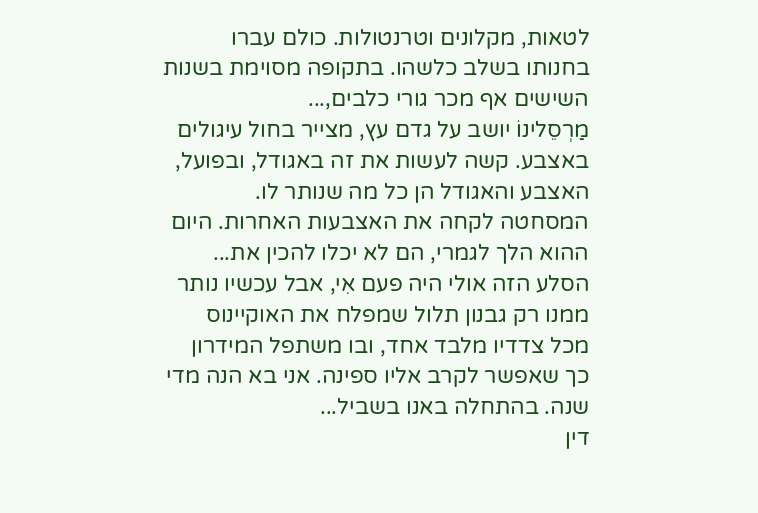לטאות, מקלונים וטרנטולות. כולם עברו בחנותו בשלב כלשהו. בתקופה מסוימת בשנות השישים אף מכר גורי כלבים,...
מַרְסֵלינוֹ יושב על גדם עץ, מצייר בחול עיגולים באצבע. קשה לעשות את זה באגודל, ובפועל, האצבע והאגודל הן כל מה שנותר לו. המסחטה לקחה את האצבעות האחרות. היום ההוא הלך לגמרי, הם לא יכלו להכין את...
הסלע הזה אולי היה פעם אִי, אבל עכשיו נותר ממנו רק גבנון תלול שמפלח את האוקיינוס מכל צדדיו מלבד אחד, ובו משתפל המידרון כך שאפשר לקרב אליו ספינה. אני בא הנה מדי שנה. בהתחלה באנו בשביל...
דין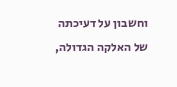וחשבון על דעיכתה של האלקה הגדולה,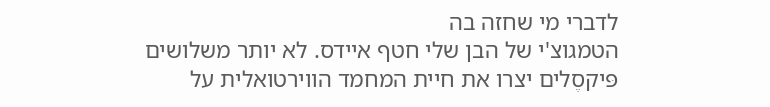לדברי מי שחזה בה
הטמגוצ'י של הבן שלי חטף איידס. לא יותר משלושים פּיקסֶלים יצרו את חיית המחמד הווירטואלית על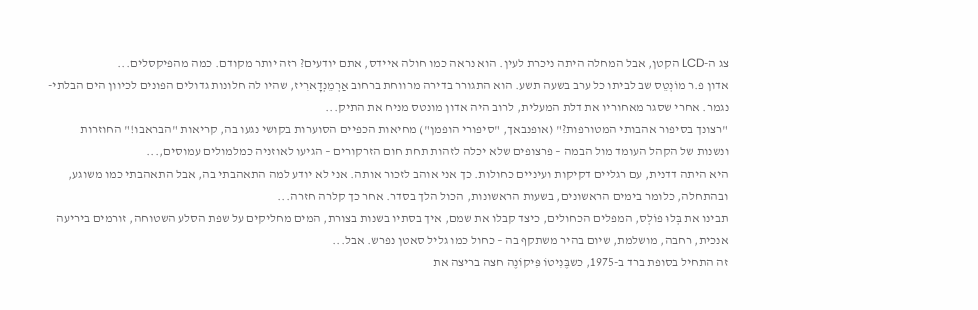צג ה-LCD הקטן, אבל המחלה היתה ניכרת לעין. הוא נראה כמו חולה איידס, אתם יודעים? רזה יותר מקודם. כמה מהפיקסלים...
אדון פ.ר מוֹנְטֵס שב לביתו כל ערב בשעה תשע. הוא התגורר בדירה מרווחת ברחוב אַרְמֵנְדָארִיז, שהיו לה חלונות גדולים הפונים לכיוון הים הבלתי-נגמר. אחרי שסגר מאחוריו את דלת המעלית, לרוב היה אדון מונטס מניח את התיק...
"רצונך בסיפור אהבותי המטורפות?" (אופנבאך, "סיפורי הופמן") מחיאות הכפיים הסוערות בקושי נגעו בה, קריאות "הבראבו!" החוזרות ונשנות של הקהל העומד מול הבמה – פרצופים שלא יכלה לזהות תחת חום הזרקורים – הגיעו לאוזניה כמלמולים עמוסים,...
היא היתה דדנית, עם רגליים דקיקות ועיניים כחולות. כך אני אוהב לזכור אותה. אני לא יודע למה התאהבתי בה, אבל התאהבתי כמו משוגע, ובהתחלה, כלומר בימים הראשונים, בשעות הראשונות, הכול הלך בסדר. אחר כך קלרה חזרה...
תבינו את בְּלוּ פוֹלְס, המפלים הכחולים, כיצד קבלו את שמם, איך בסתיו בשנות בצורת, המים מחליקים על שפת הסלע השטוחה, זורמים ביריעה אנכית, רחבה, מושלמת, שיום בהיר משתקף בה – כחול כמו גליל סאטן נפרש. אבל...
זה התחיל בסופת ברד ב-1975, כשבֶּנִיטוֹ פִּיקוֹנֶה חצה בריצה את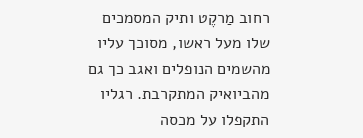רחוב מַרקֶט ותיק המסמכים שלו מעל ראשו, מסוכך עליו מהשמים הנופלים ואגב כך גם מהביואיק המתקרבת. רגליו התקפלו על מכסה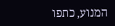המנוע, כתפו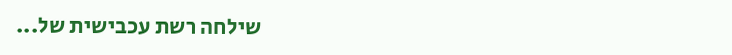שילחה רשת עכבישית של...